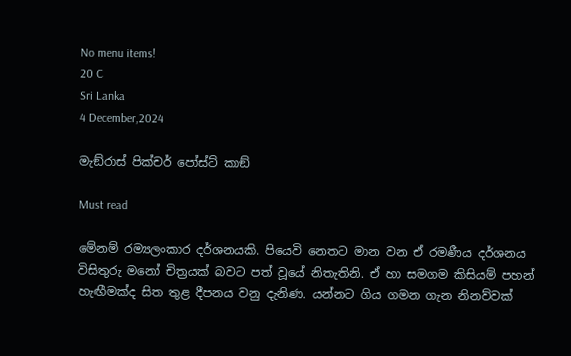No menu items!
20 C
Sri Lanka
4 December,2024

මැඞ්රාස් පික්චර් පෝස්ට් කාඞ්

Must read

මේනම් රම්‍යලංකාර දර්ශනයකි. පියෙවි නෙතට මාන වන ඒ රමණීය දර්ශනය විසිතුරු මනෝ චිත්‍රයක් බවට පත් වූයේ නිතැතිනි. ඒ හා සමගම කිසියම් පහන් හැඟීමක්ද සිත තුළ දීපනය වනු දැනිණ. යන්නට ගිය ගමන ගැන නිනව්වක්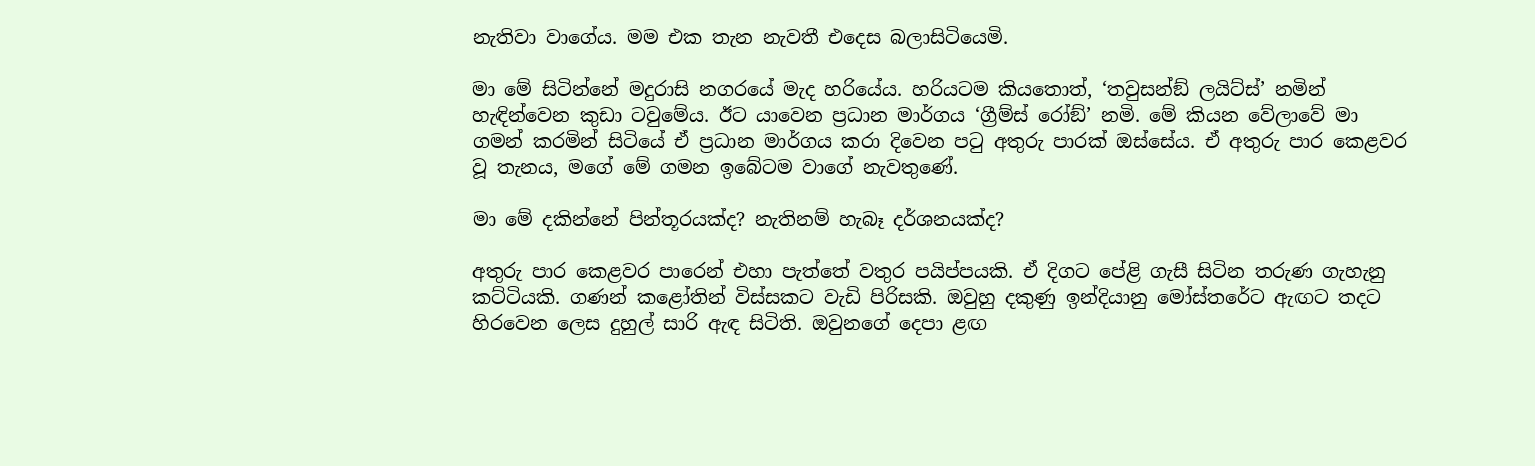නැතිවා වාගේය. මම එක තැන නැවතී එදෙස බලාසිටියෙමි.

මා මේ සිටින්නේ මදුරාසි නගරයේ මැද හරියේය. හරියටම කියතොත්, ‘තවුසන්ඞ් ලයිට්ස්’ නමින් හැඳින්වෙන කුඩා ටවුමේය. ඊට යාවෙන ප්‍රධාන මාර්ගය ‘ග්‍රීම්ස් රෝඞ්’ නමි. මේ කියන වේලාවේ මා ගමන් කරමින් සිටියේ ඒ ප්‍රධාන මාර්ගය කරා දිවෙන පටු අතුරු පාරක් ඔස්සේය. ඒ අතුරු පාර කෙළවර වූ තැනය, මගේ මේ ගමන ඉබේටම වාගේ නැවතුණේ.

මා මේ දකින්නේ පින්තූරයක්ද? නැතිනම් හැබෑ දර්ශනයක්ද?

අතුරු පාර කෙළවර පාරෙන් එහා පැත්තේ වතුර පයිප්පයකි. ඒ දිගට පේළි ගැසී සිටින තරුණ ගැහැනු කට්ටියකි. ගණන් කළෝතින් විස්සකට වැඩි පිරිසකි. ඔවුහු දකුණු ඉන්දියානු මෝස්තරේට ඇඟට තදට හිරවෙන ලෙස දුහුල් සාරි ඇඳ සිටිති. ඔවුනගේ දෙපා ළඟ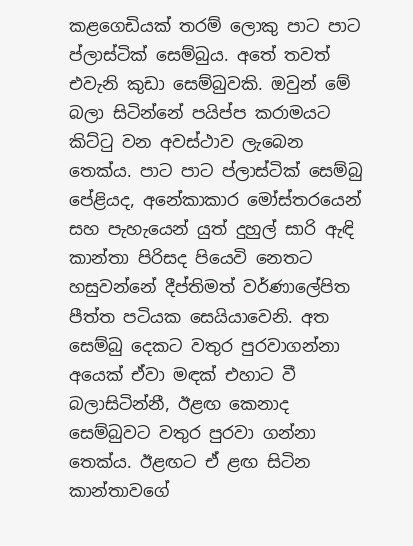කළගෙඩියක් තරම් ලොකු පාට පාට ප්ලාස්ටික් සෙම්බුය. අතේ තවත් එවැනි කුඩා සෙම්බුවකි. ඔවුන් මේ බලා සිටින්නේ පයිප්ප කරාමයට කිට්ටු වන අවස්ථාව ලැබෙන තෙක්ය. පාට පාට ප්ලාස්ටික් සෙම්බු පේළියද, අනේකාකාර මෝස්තරයෙන් සහ පැහැයෙන් යුත් දුහුල් සාරි ඇඳි කාන්තා පිරිසද පියෙවි නෙතට හසුවන්නේ දීප්තිමත් වර්ණාලේපිත පීත්ත පටියක සෙයියාවෙනි. අත සෙම්බු දෙකට වතුර පුරවාගන්නා අයෙක් ඒවා මඳක් එහාට වී බලාසිටින්නී, ඊළඟ කෙනාද සෙම්බුවට වතුර පුරවා ගන්නා තෙක්ය. ඊළඟට ඒ ළඟ සිටින කාන්තාවගේ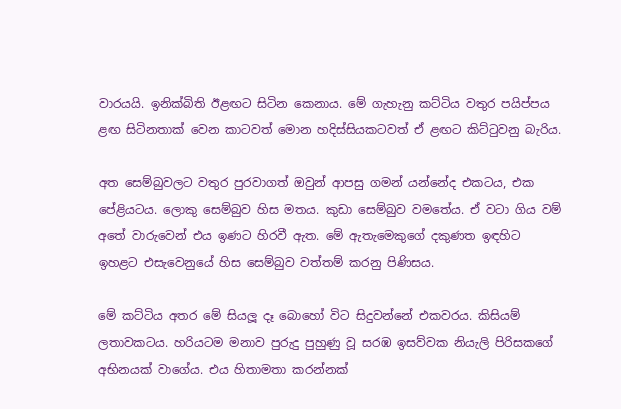වාරයයි. ඉනික්බිති ඊළඟට සිටින කෙනාය. මේ ගැහැනු කට්ටිය වතුර පයිප්පය ළඟ සිටිනතාක් වෙන කාටවත් මොන හදිස්සියකටවත් ඒ ළඟට කිට්ටුවනු බැරිය.

අත සෙම්බුවලට වතුර පුරවාගත් ඔවුන් ආපසු ගමන් යන්නේද එකටය, එක පේළියටය. ලොකු සෙම්බුව හිස මතය. කුඩා සෙම්බුව වමතේය. ඒ වටා ගිය වම් අතේ වාරුවෙන් එය ඉණට හිරවී ඇත. මේ ඇතැමෙකුගේ දකුණත ඉඳහිට ඉහළට එසැවෙනුයේ හිස සෙම්බුව වත්තම් කරනු පිණිසය.

මේ කට්ටිය අතර මේ සියලූ දෑ බොහෝ විට සිදුවන්නේ එකවරය. කිසියම් ලතාවකටය. හරියටම මනාව පුරුදු පුහුණු වූ සරඹ ඉසව්වක නියැලි පිරිසකගේ අභිනයක් වාගේය. එය හිතාමතා කරන්නක්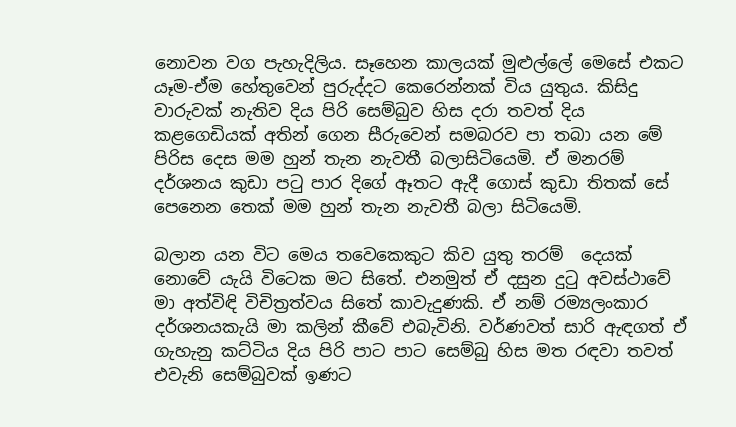නොවන වග පැහැදිලිය. සෑහෙන කාලයක් මුළුල්ලේ මෙසේ එකට යෑම-ඒම හේතුවෙන් පුරුද්දට කෙරෙන්නක් විය යුතුය. කිසිදු වාරුවක් නැතිව දිය පිරි සෙම්බුව හිස දරා තවත් දිය කළගෙඩියක් අතින් ගෙන සීරුවෙන් සමබරව පා තබා යන මේ පිරිස දෙස මම හුන් තැන නැවතී බලාසිටියෙමි. ඒ මනරම් දර්ශනය කුඩා පටු පාර දිගේ ඈතට ඇදී ගොස් කුඩා තිතක් සේ පෙනෙන තෙක් මම හුන් තැන නැවතී බලා සිටියෙමි.

බලාන යන විට මෙය තවෙකෙකුට කිව යුතු තරම්  දෙයක් නොවේ යැයි විටෙක මට සිතේ. එනමුත් ඒ දසුන දුටු අවස්ථාවේ මා අත්විඳි විචිත්‍රත්වය සිතේ කාවැදුණකි. ඒ නම් රම්‍යලංකාර දර්ශනයකැයි මා කලින් කීවේ එබැවිනි. වර්ණවත් සාරි ඇඳගත් ඒ ගැහැනු කට්ටිය දිය පිරි පාට පාට සෙම්බු හිස මත රඳවා තවත් එවැනි සෙම්බුවක් ඉණට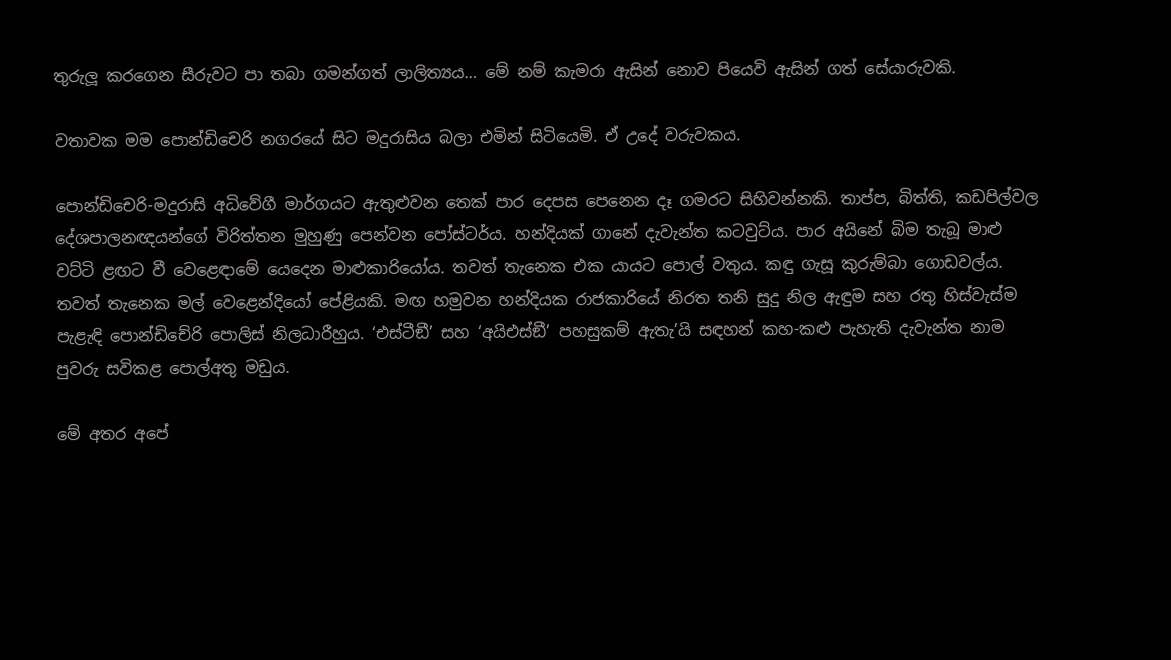තුරුලූ කරගෙන සීරුවට පා තබා ගමන්ගත් ලාලිත්‍යය… මේ නම් කැමරා ඇසින් නොව පියෙවි ඇසින් ගත් සේයාරුවකි.

වතාවක මම පොන්ඩිචෙරි නගරයේ සිට මදුරාසිය බලා එමින් සිටියෙමි. ඒ උදේ වරුවකය.

පොන්ඩිචෙරි-මදුරාසි අධිවේගී මාර්ගයට ඇතුළුවන තෙක් පාර දෙපස පෙනෙන දෑ ගමරට සිහිවන්නකි. තාප්ප, බිත්ති, කඩපිල්වල දේශපාලනඥයන්ගේ විරිත්තන මුහුණු පෙන්වන පෝස්ටර්ය. හන්දියක් ගානේ දැවැන්ත කටවුට්ය. පාර අයිනේ බිම තැබූ මාළු වට්ටි ළඟට වී වෙළෙඳාමේ යෙදෙන මාළුකාරියෝය. තවත් තැනෙක එක යායට පොල් වතුය. කඳු ගැසූ කුරුම්බා ගොඩවල්ය. තවත් තැනෙක මල් වෙළෙන්දියෝ පේළියකි. මඟ හමුවන හන්දියක රාජකාරියේ නිරත තනි සුදු නිල ඇඳුම සහ රතු හිස්වැස්ම පැළැඳි පොන්ඩිචේරි පොලිස් නිලධාරීහුය. ‘එස්ටීඞී’ සහ ‘අයිඑස්ඞී’ පහසුකම් ඇතැ’යි සඳහන් කහ-කළු පැහැති දැවැන්ත නාම පුවරු සවිකළ පොල්අතු මඩුය.

මේ අතර අපේ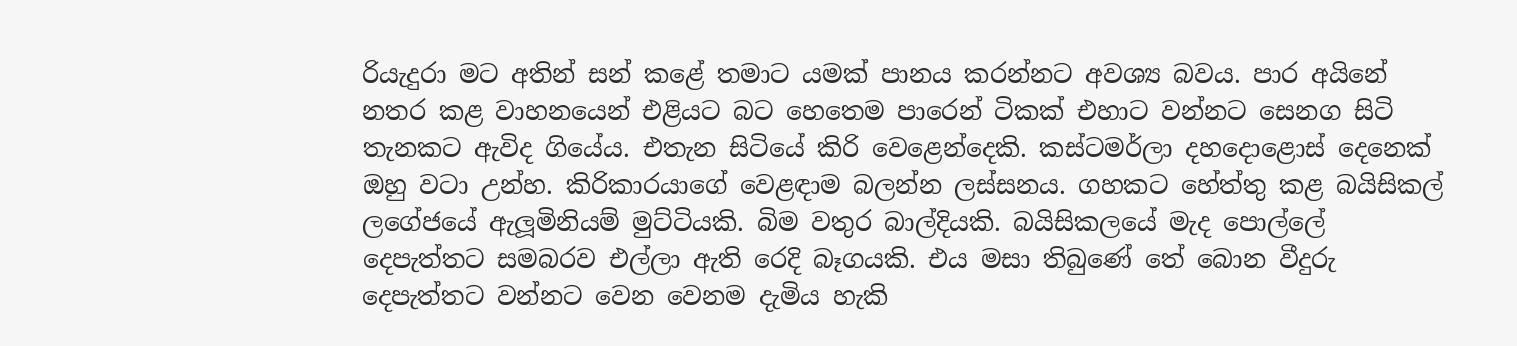රියැදුරා මට අතින් සන් කළේ තමාට යමක් පානය කරන්නට අවශ්‍ය බවය. පාර අයිනේ නතර කළ වාහනයෙන් එළියට බට හෙතෙම පාරෙන් ටිකක් එහාට වන්නට සෙනග සිටි තැනකට ඇවිද ගියේය. එතැන සිටියේ කිරි වෙළෙන්දෙකි. කස්ටමර්ලා දහදොළොස් දෙනෙක් ඔහු වටා උන්හ. කිරිකාරයාගේ වෙළඳාම බලන්න ලස්සනය. ගහකට හේත්තු කළ බයිසිකල් ලගේජයේ ඇලූමිනියම් මුට්ටියකි. බිම වතුර බාල්දියකි. බයිසිකලයේ මැද පොල්ලේ දෙපැත්තට සමබරව එල්ලා ඇති රෙදි බෑගයකි. එය මසා තිබුණේ තේ බොන වීදුරු දෙපැත්තට වන්නට වෙන වෙනම දැමිය හැකි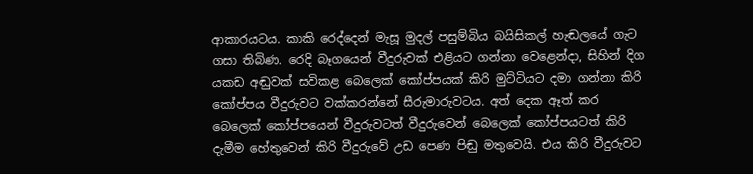ආකාරයටය. කාකි රෙද්දෙන් මැසූ මුදල් පසුම්බිය බයිසිකල් හැඬලයේ ගැට ගසා තිබිණ. රෙදි බෑගයෙන් වීදුරුවක් එළියට ගන්නා වෙළෙන්දා, සිහින් දිග යකඩ අඬුවක් සවිකළ බෙලෙක් කෝප්පයක් කිරි මුට්ටියට දමා ගන්නා කිරි කෝප්පය වීදුරුවට වක්කරන්නේ සීරුමාරුවටය. අත් දෙක ඈත් කර බෙලෙක් කෝප්පයෙන් වීදුරුවටත් වීදුරුවෙන් බෙලෙක් කෝප්පයටත් කිරි දැමීම හේතුවෙන් කිරි වීදුරුවේ උඩ පෙණ පිඬු මතුවෙයි. එය කිරි වීදුරුවට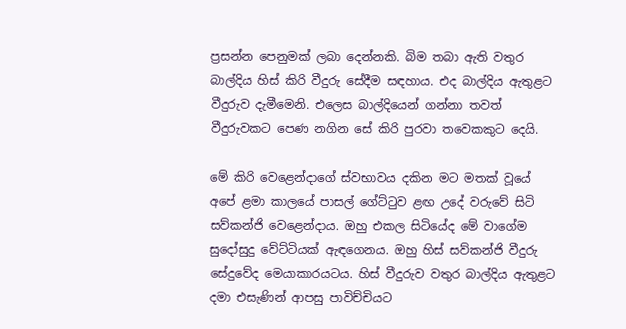ප්‍රසන්න පෙනුමක් ලබා දෙන්නකි. බිම තබා ඇති වතුර බාල්දිය හිස් කිරි වීදුරු සේදීම සඳහාය. එද බාල්දිය ඇතුළට වීදුරුව දැමීමෙනි. එලෙස බාල්දියෙන් ගන්නා තවත් වීදුරුවකට පෙණ නගින සේ කිරි පුරවා තවෙකකුට දෙයි.

මේ කිරි වෙළෙන්දාගේ ස්වභාවය දකින මට මතක් වූයේ අපේ ළමා කාලයේ පාසල් ගේට්ටුව ළඟ උදේ වරුවේ සිටි සව්කන්ජි වෙළෙන්දාය. ඔහු එකල සිටියේද මේ වාගේම සුදෝසුදු වේට්ටියක් ඇඳගෙනය. ඔහු හිස් සව්කන්ජි වීදුරු සේදුවේද මෙයාකාරයටය. හිස් වීදුරුව වතුර බාල්දිය ඇතුළට දමා එසැණින් ආපසු පාවිච්චියට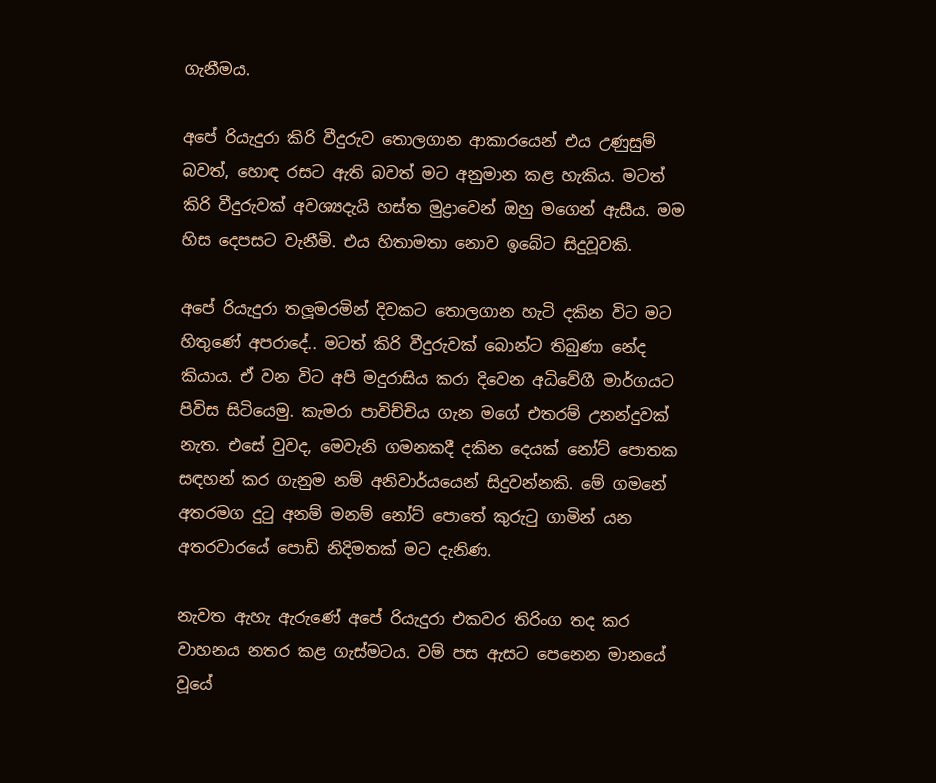ගැනීමය.

අපේ රියැදුරා කිරි වීදුරුව තොලගාන ආකාරයෙන් එය උණුසුම් බවත්, හොඳ රසට ඇති බවත් මට අනුමාන කළ හැකිය. මටත් කිරි වීදුරුවක් අවශ්‍යදැයි හස්ත මුද්‍රාවෙන් ඔහු මගෙන් ඇසීය. මම හිස දෙපසට වැනීමි. එය හිතාමතා නොව ඉබේට සිදුවූවකි.

අපේ රියැදුරා තලූමරමින් දිවකට තොලගාන හැටි දකින විට මට හිතුණේ අපරාදේ.. මටත් කිරි වීදුරුවක් බොන්ට තිබුණා නේද කියාය. ඒ වන විට අපි මදුරාසිය කරා දිවෙන අධිවේගී මාර්ගයට පිවිස සිටියෙමු. කැමරා පාවිච්චිය ගැන මගේ එතරම් උනන්දුවක් නැත. එසේ වුවද, මෙවැනි ගමනකදී දකින දෙයක් නෝට් පොතක සඳහන් කර ගැනුම නම් අනිවාර්යයෙන් සිදුවන්නකි. මේ ගමනේ අතරමග දුටු අනම් මනම් නෝට් පොතේ කුරුටු ගාමින් යන අතරවාරයේ පොඩි නිදිමතක් මට දැනිණ.

නැවත ඇහැ ඇරුණේ අපේ රියැදුරා එකවර තිරිංග තද කර වාහනය නතර කළ ගැස්මටය. වම් පස ඇසට පෙනෙන මානයේ වූයේ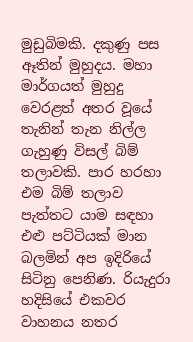මුඩුබිමකි. දකුණු පස ඈතින් මුහුදය. මහා මාර්ගයත් මුහුදු වෙරළත් අතර වූයේ තැනින් තැන නිල්ල ගැහුණු විසල් බිම් තලාවකි. පාර හරහා එම බිම් තලාව පැත්තට යාම සඳහා එළු පට්ටියක් මාන බලමින් අප ඉදිරියේ සිටිනු පෙනිණ. රියැදුරා හදිසියේ එකවර වාහනය නතර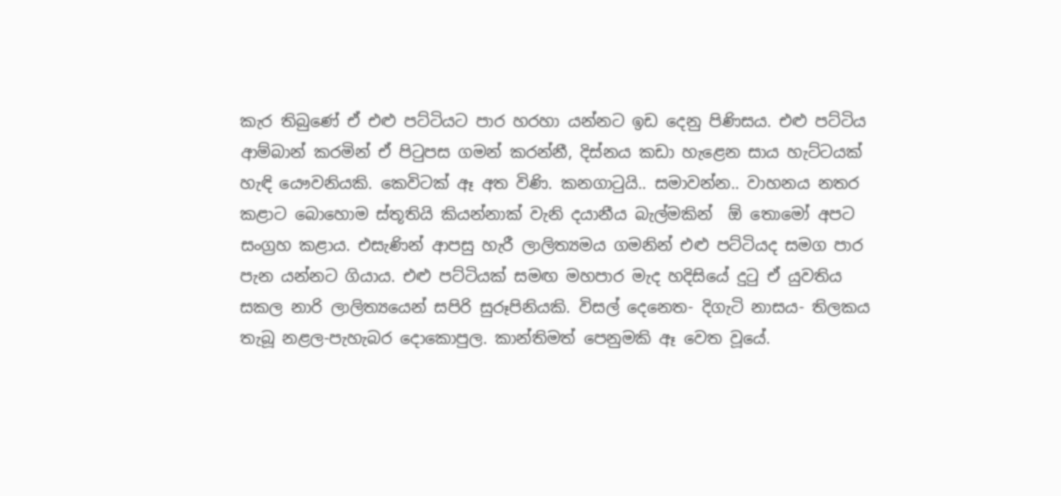කැර තිබුණේ ඒ එළු පට්ටියට පාර හරහා යන්නට ඉඩ දෙනු පිණිසය. එළු පට්ටිය ආම්බාන් කරමින් ඒ පිටුපස ගමන් කරන්නී, දිස්නය කඩා හැළෙන සාය හැට්ටයක් හැඳි යෞවනියකි. කෙවිටක් ඈ අත විණි. කනගාටුයි.. සමාවන්න.. වාහනය නතර කළාට බොහොම ස්තූතියි කියන්නාක් වැනි දයානීය බැල්මකින්  ඕ තොමෝ අපට සංග්‍රහ කළාය. එසැණින් ආපසු හැරී ලාලිත්‍යමය ගමනින් එළු පට්ටියද සමග පාර පැන යන්නට ගියාය. එළු පට්ටියක් සමඟ මහපාර මැද හදිසියේ දුටු ඒ යුවතිය සකල නාරි ලාලිත්‍යයෙන් සපිරි සුරූපිනියකි. විසල් දෙනෙත- දිගැටි නාසය- තිලකය තැබූ නළල-පැහැබර දොකොපුල. කාන්තිමත් පෙනුමකි ඈ වෙත වූයේ.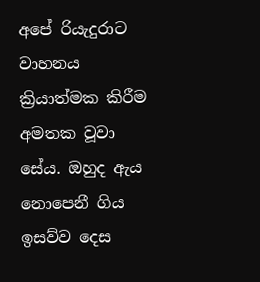අපේ රියැදුරාට වාහනය ක්‍රියාත්මක කිරීම අමතක වූවා සේය. ඔහුද ඇය නොපෙනී ගිය ඉසව්ව දෙස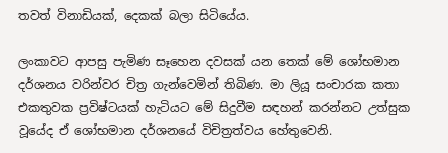තවත් විනාඩියක්, දෙකක් බලා සිටියේය.

ලංකාවට ආපසු පැමිණ සෑහෙන දවසක් යන තෙක් මේ ශෝභමාන දර්ශනය වරින්වර චිත්‍ර ගැන්වෙමින් තිබිණ. මා ලියූ සංචාරක කතා එකතුවක ප්‍රවිෂ්ටයක් හැටියට මේ සිදුවීම සඳහන් කරන්නට උත්සුක වූයේද ඒ ශෝභමාන දර්ශනයේ විචිත්‍රත්වය හේතුවෙනි.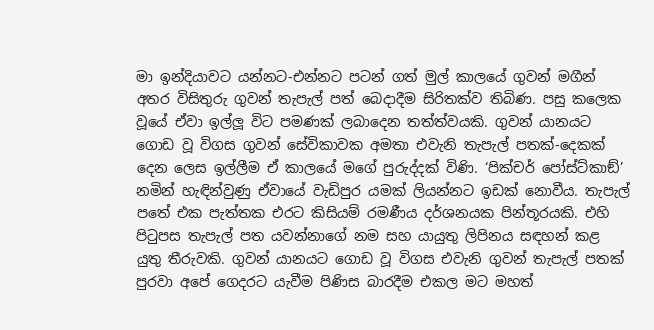මා ඉන්දියාවට යන්නට-එන්නට පටන් ගත් මුල් කාලයේ ගුවන් මගීන් අතර විසිතුරු ගුවන් තැපැල් පත් බෙදාදීම සිරිතක්ව තිබිණ. පසු කලෙක වූයේ ඒවා ඉල්ලූ විට පමණක් ලබාදෙන තත්ත්වයකි. ගුවන් යානයට ගොඩ වූ විගස ගුවන් සේවිකාවක අමතා එවැනි තැපැල් පතක්-දෙකක් දෙන ලෙස ඉල්ලීම ඒ කාලයේ මගේ පුරුද්දක් විණි. ‘පික්චර් පෝස්ට්කාඞ්’ නමින් හැඳින්වුණු ඒවායේ වැඩිපුර යමක් ලියන්නට ඉඩක් නොවීය. තැපැල් පතේ එක පැත්තක එරට කිසියම් රමණීය දර්ශනයක පින්තූරයකි. එහි පිටුපස තැපැල් පත යවන්නාගේ නම සහ යායුතු ලිපිනය සඳහන් කළ යුතු තීරුවකි. ගුවන් යානයට ගොඩ වූ විගස එවැනි ගුවන් තැපැල් පතක් පුරවා අපේ ගෙදරට යැවීම පිණිස බාරදීම එකල මට මහත්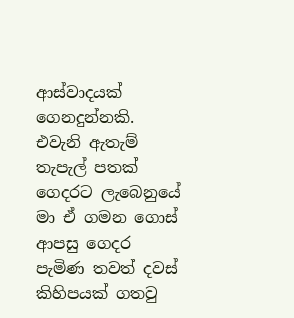ආස්වාදයක් ගෙනදුන්නකි. එවැනි ඇතැම් තැපැල් පතක් ගෙදරට ලැබෙනුයේ මා ඒ ගමන ගොස් ආපසු ගෙදර පැමිණ තවත් දවස් කිහිපයක් ගතවු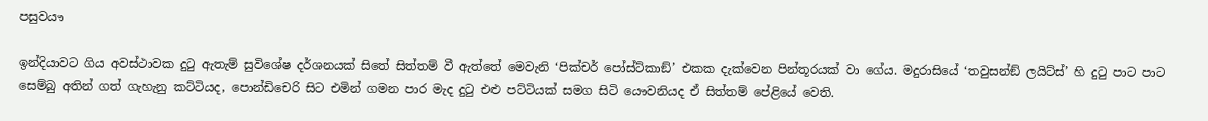පසුවයෟ

ඉන්දියාවට ගිය අවස්ථාවක දුටු ඇතැම් සුවිශේෂ දර්ශනයක් සිතේ සිත්තම් වී ඇත්තේ මෙවැනි ‘පික්චර් පෝස්ට්කාඞ්’ එකක දැක්වෙන පින්තූරයක් වා ගේය. මදුරාසියේ ‘තවුසන්ඞ් ලයිට්ස්’ හි දුටු පාට පාට සෙම්බු අතින් ගත් ගැහැනු කට්ටියද, පොන්ඩිචෙරි සිට එමින් ගමන පාර මැද දුටු එළු පට්ටියක් සමග සිටි යෞවනියද ඒ සිත්තම් පේළියේ වෙති.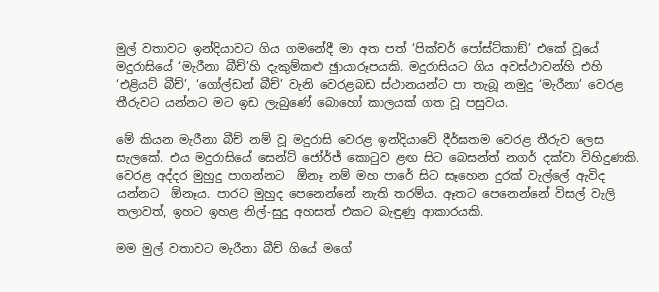මුල් වතාවට ඉන්දියාවට ගිය ගමනේදී මා අත පත් ‘පික්චර් පෝස්ට්කාඞ්’ එකේ වූයේ මදුරාසියේ ‘මැරීනා බීච්’හි දැකුම්කළු ඡුායාරූපයකි. මදුරාසියට ගිය අවස්ථාවන්හි එහි ‘එළියට් බීච්’, ‘ගෝල්ඩන් බීච්’ වැනි වෙරළබඩ ස්ථානයන්ට පා තැබූ නමුදු ‘මැරීනා’ වෙරළ තීරුවට යන්නට මට ඉඩ ලැබුණේ බොහෝ කාලයක් ගත වූ පසුවය.

මේ කියන මැරීනා බීච් නම් වූ මදුරාසි වෙරළ ඉන්දියාවේ දීර්ඝතම වෙරළ තීරුව ලෙස සැලකේ. එය මදුරාසියේ සෙන්ට් ජෝර්ජ් කොටුව ළඟ සිට බෙසන්ත් නගර් දක්වා විහිදුණකි. වෙරළ අද්දර මුහුදු පාගන්නට  ඕනෑ නම් මහ පාරේ සිට සෑහෙන දුරක් වැල්ලේ ඇවිද යන්නට  ඕනෑය. පාරට මුහුද පෙනෙන්නේ නැති තරම්ය. ඈතට පෙනෙන්නේ විසල් වැලි තලාවත්, ඉහට ඉහළ නිල්-සුදු අහසත් එකට බැඳුණු ආකාරයකි.

මම මුල් වතාවට මැරීනා බීච් ගියේ මගේ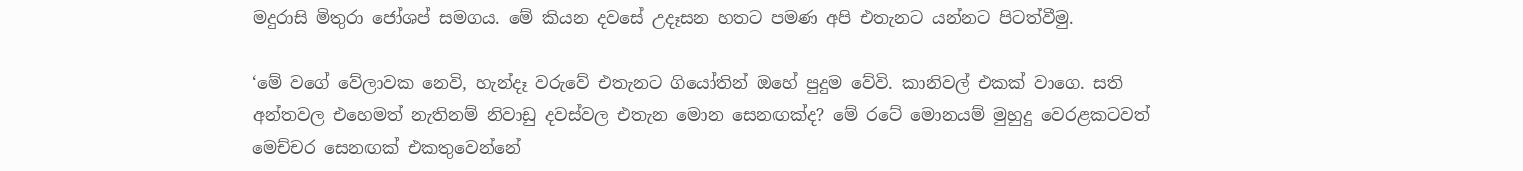මදුරාසි මිතුරා ජෝශප් සමගය. මේ කියන දවසේ උදෑසන හතට පමණ අපි එතැනට යන්නට පිටත්වීමු.

‘මේ වගේ වේලාවක නෙවි, හැන්දෑ වරුවේ එතැනට ගියෝතින් ඔහේ පුදුම වේවි. කානිවල් එකක් වාගෙ. සති අන්තවල එහෙමත් නැතිනම් නිවාඩු දවස්වල එතැන මොන සෙනඟක්ද? මේ රටේ මොනයම් මුහුදු වෙරළකටවත් මෙච්චර සෙනඟක් එකතුවෙන්නේ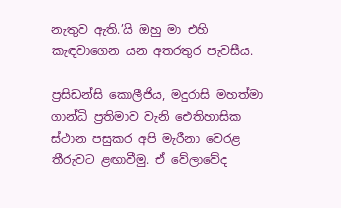නැතුව ඇති.’යි ඔහු මා එහි කැඳවාගෙන යන අතරතුර පැවසීය.

ප්‍රසිඩන්සි කොලීජිය, මදුරාසි මහත්මා ගාන්ධි ප්‍රතිමාව වැනි ඓතිහාසික ස්ථාන පසුකර අපි මැරීනා වෙරළ තීරුවට ළඟාවීමු. ඒ වේලාවේද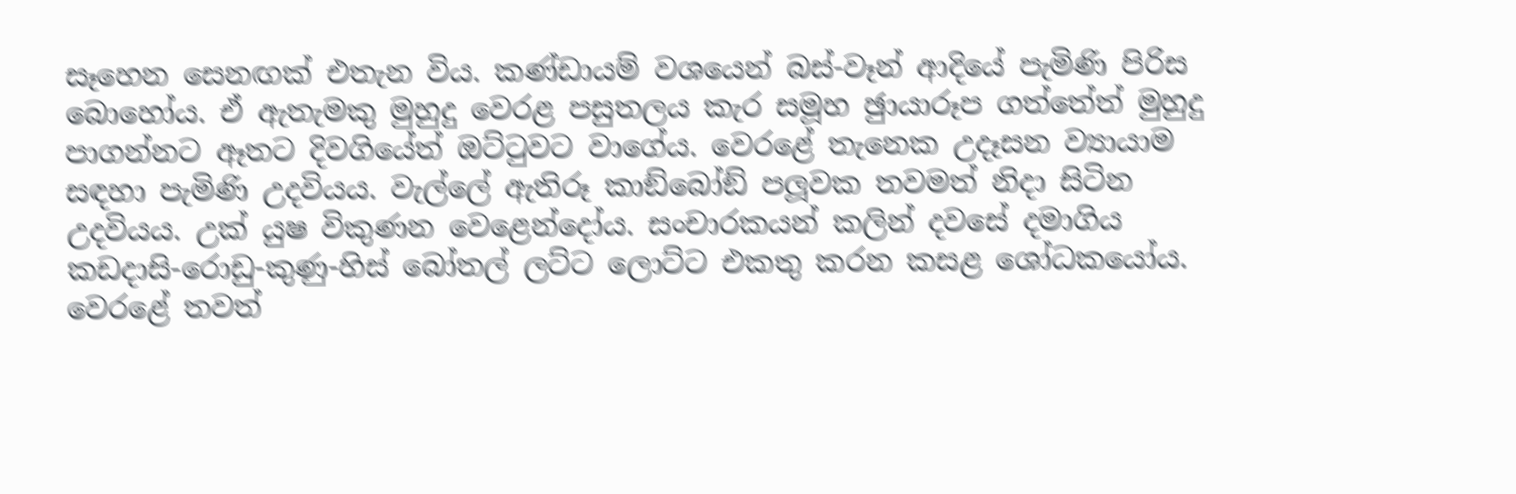සෑහෙන සෙනඟක් එතැන විය. කණ්ඩායම් වශයෙන් බස්-වෑන් ආදියේ පැමිණි පිරිස බොහෝය. ඒ ඇතැමකු මුහුදු වෙරළ පසුතලය කැර සමූහ ඡුායාරූප ගත්තේත් මුහුදු පාගන්නට ඈතට දිවගියේත් ඔට්ටුවට වාගේය. වෙරළේ තැනෙක උදෑසන ව්‍යායාම සඳහා පැමිණි උදවියය. වැල්ලේ ඇතිරූ කාඞ්බෝඞ් පලූවක තවමත් නිදා සිටින උදවියය. උක් යුෂ විකුණන වෙළෙන්දෝය. සංචාරකයන් කලින් දවසේ දමාගිය කඩදාසි-රොඩු-කුණු-හිස් බෝතල් ලට්ට ලොට්ට එකතු කරන කසළ ශෝධකයෝය. වෙරළේ තවත්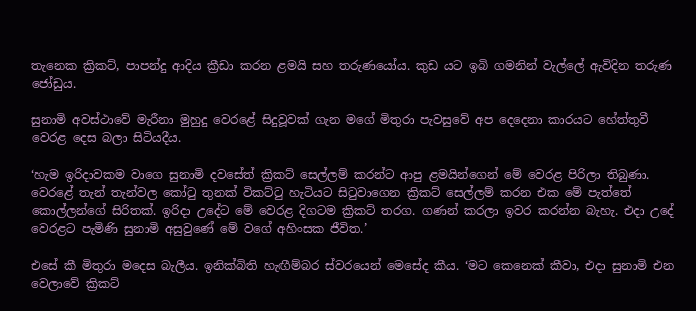තැනෙක ක්‍රිකට්, පාපන්දු ආදිය ක්‍රීඩා කරන ළමයි සහ තරුණයෝය. කුඩ යට ඉබි ගමනින් වැල්ලේ ඇවිදින තරුණ ජෝඩුය.

සුනාමි අවස්ථාවේ මැරීනා මුහුදු වෙරළේ සිදුවූවක් ගැන මගේ මිතුරා පැවසුවේ අප දෙදෙනා කාරයට හේත්තුවී වෙරළ දෙස බලා සිටියදීය.

‘හැම ඉරිදාවකම වාගෙ සුනාමි දවසේත් ක්‍රිකට් සෙල්ලම් කරන්ට ආපු ළමයින්ගෙන් මේ වෙරළ පිරිලා තිබුණා. වෙරළේ තැන් තැන්වල කෝටු තුනක් විකට්ටු හැටියට සිටුවාගෙන ක්‍රිකට් සෙල්ලම් කරන එක මේ පැත්තේ කොල්ලන්ගේ සිරිතක්. ඉරිදා උදේට මේ වෙරළ දිගටම ක්‍රිකට් තරග. ගණන් කරලා ඉවර කරන්න බැහැ. එදා උදේ වෙරළට පැමිණි සුනාමි අසුවුණේ මේ වගේ අහිංසක ජීවිත.’

එසේ කී මිතුරා මදෙස බැලීය. ඉනික්බිති හැඟීම්බර ස්වරයෙන් මෙසේද කීය. ‘මට කෙනෙක් කීවා, එදා සුනාමි එන වෙලාවේ ක්‍රිකට්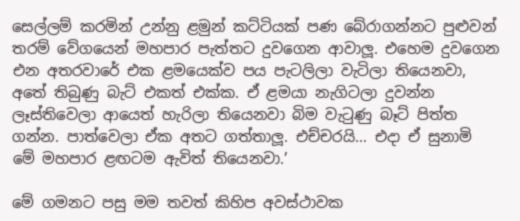සෙල්ලම් කරමින් උන්නු ළමුන් කට්ටියක් පණ බේරාගන්නට පුළුවන් තරම් වේගයෙන් මහපාර පැත්තට දුවගෙන ආවාලූ. එහෙම දුවගෙන එන අතරවාරේ එක ළමයෙක්ව පය පැටලිලා වැටිලා තියෙනවා, අතේ තිබුණු බැට් එකත් එක්ක. ඒ ළමයා නැගිටලා දුවන්න ලෑස්තිවෙලා ආයෙත් හැරිලා තියෙනවා බිම වැටුණු බෑට් පිත්ත ගන්න. පාත්වෙලා ඒක අතට ගත්තාලූ. එච්චරයි… එදා ඒ සුනාමි මේ මහපාර ළඟටම ඇවිත් තියෙනවා.’

මේ ගමනට පසු මම තවත් කිහිප අවස්ථාවක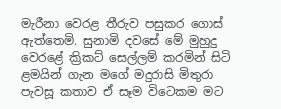මැරීනා වෙරළ තීරුව පසුකර ගොස් ඇත්තෙමි. සුනාමි දවසේ මේ මුහුදු වෙරළේ ක්‍රිකට් සෙල්ලම් කරමින් සිටි ළමයින් ගැන මගේ මදුරාසි මිතුරා පැවසූ කතාව ඒ සෑම විටෙකම මට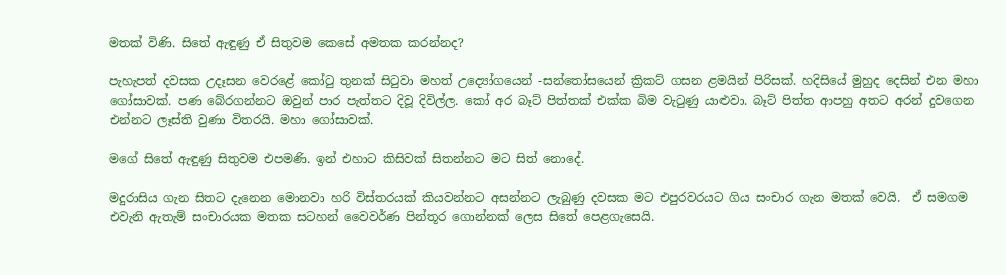මතක් විණි. සිතේ ඇඳුණු ඒ සිතුවම කෙසේ අමතක කරන්නද?

පැහැපත් දවසක උදෑසන වෙරළේ කෝටු තුනක් සිටුවා මහත් උද්‍යෝගයෙන් -සන්තෝසයෙන් ක්‍රිකට් ගසන ළමයින් පිරිසක්. හදිසියේ මුහුද දෙසින් එන මහා ගෝසාවක්. පණ බේරගන්නට ඔවුන් පාර පැත්තට දිවූ දිවිල්ල. කෝ අර බෑට් පිත්තක් එක්ක බිම වැටුණු යාළුවා. බෑට් පිත්ත ආපහු අතට අරන් දුවගෙන එන්නට ලෑස්ති වුණා විතරයි. මහා ගෝසාවක්.

මගේ සිතේ ඇඳුණු සිතුවම එපමණි. ඉන් එහාට කිසිවක් සිතන්නට මට සිත් නොදේ.

මදුරාසිය ගැන සිතට දැනෙන මොනවා හරි විස්තරයක් කියවන්නට අසන්නට ලැබුණු දවසක මට එපුරවරයට ගිය සංචාර ගැන මතක් වෙයි.  ඒ සමගම එවැනි ඇතැම් සංචාරයක මතක සටහන් වෛවර්ණ පින්තූර ගොන්නක් ලෙස සිතේ පෙළගැසෙයි.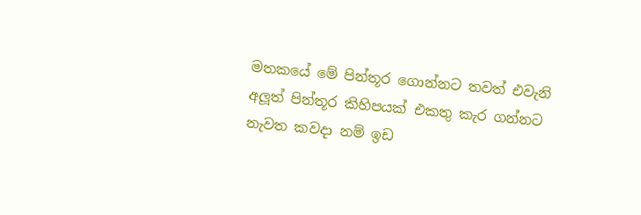මතකයේ මේ පින්තූර ගොන්නට තවත් එවැනි අලූත් පින්තූර කිහිපයක් එකතු කැර ගන්නට නැවත කවදා නම් ඉඩ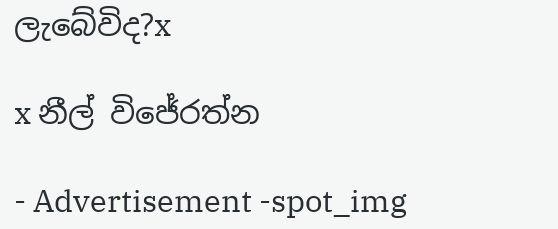ලැබේවිද?x

x නීල් විජේරත්න

- Advertisement -spot_img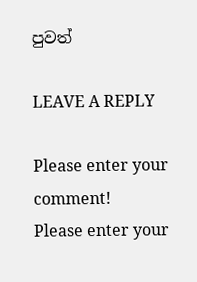පුවත්

LEAVE A REPLY

Please enter your comment!
Please enter your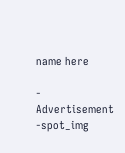name here

- Advertisement -spot_img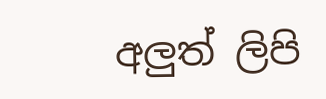අලුත් ලිපි